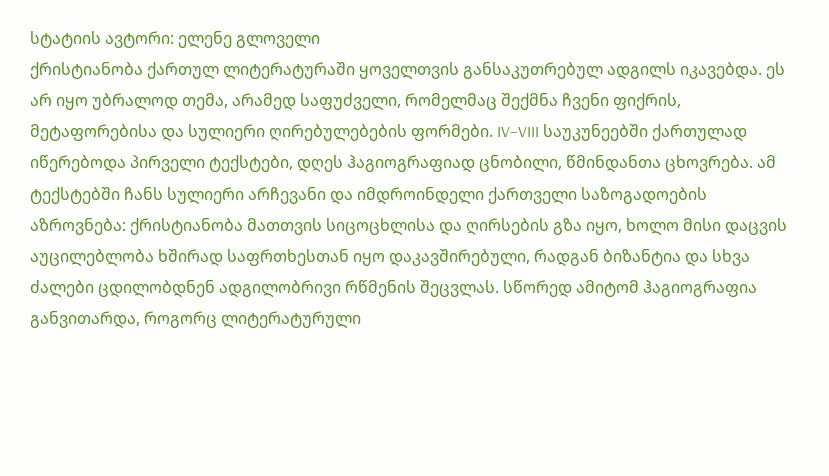სტატიის ავტორი: ელენე გლოველი
ქრისტიანობა ქართულ ლიტერატურაში ყოველთვის განსაკუთრებულ ადგილს იკავებდა. ეს არ იყო უბრალოდ თემა, არამედ საფუძველი, რომელმაც შექმნა ჩვენი ფიქრის, მეტაფორებისა და სულიერი ღირებულებების ფორმები. IV–VIII საუკუნეებში ქართულად იწერებოდა პირველი ტექსტები, დღეს ჰაგიოგრაფიად ცნობილი, წმინდანთა ცხოვრება. ამ ტექსტებში ჩანს სულიერი არჩევანი და იმდროინდელი ქართველი საზოგადოების აზროვნება: ქრისტიანობა მათთვის სიცოცხლისა და ღირსების გზა იყო, ხოლო მისი დაცვის აუცილებლობა ხშირად საფრთხესთან იყო დაკავშირებული, რადგან ბიზანტია და სხვა ძალები ცდილობდნენ ადგილობრივი რწმენის შეცვლას. სწორედ ამიტომ ჰაგიოგრაფია განვითარდა, როგორც ლიტერატურული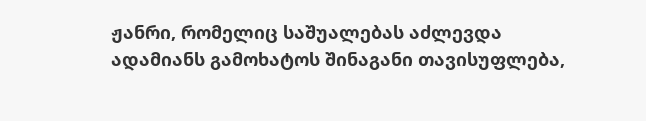ჟანრი, რომელიც საშუალებას აძლევდა ადამიანს გამოხატოს შინაგანი თავისუფლება,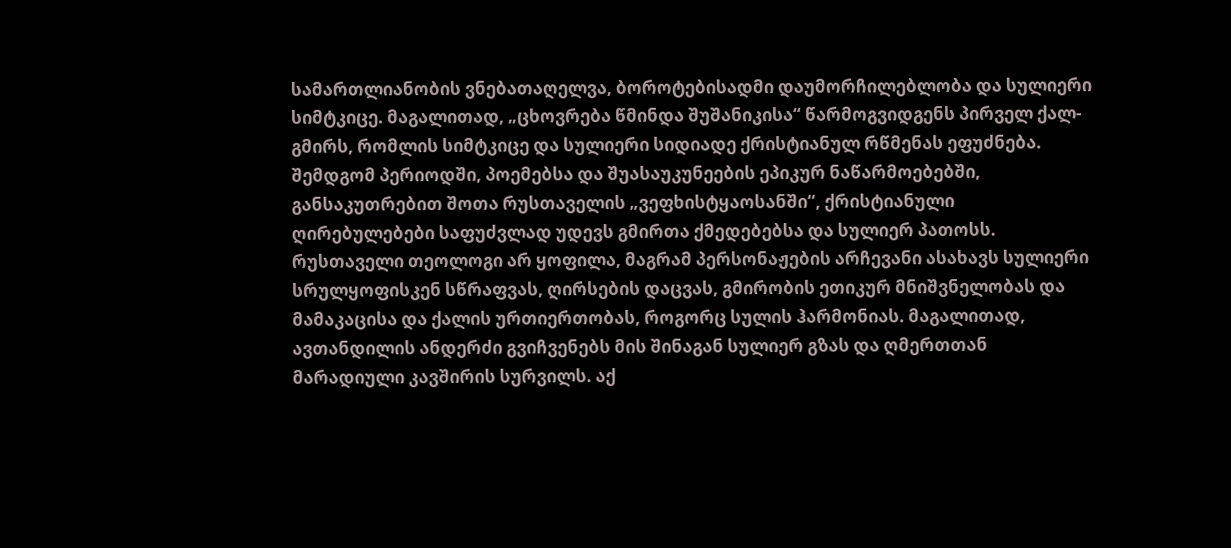სამართლიანობის ვნებათაღელვა, ბოროტებისადმი დაუმორჩილებლობა და სულიერი სიმტკიცე. მაგალითად, „ცხოვრება წმინდა შუშანიკისა“ წარმოგვიდგენს პირველ ქალ-გმირს, რომლის სიმტკიცე და სულიერი სიდიადე ქრისტიანულ რწმენას ეფუძნება.
შემდგომ პერიოდში, პოემებსა და შუასაუკუნეების ეპიკურ ნაწარმოებებში, განსაკუთრებით შოთა რუსთაველის „ვეფხისტყაოსანში“, ქრისტიანული ღირებულებები საფუძვლად უდევს გმირთა ქმედებებსა და სულიერ პათოსს. რუსთაველი თეოლოგი არ ყოფილა, მაგრამ პერსონაჟების არჩევანი ასახავს სულიერი სრულყოფისკენ სწრაფვას, ღირსების დაცვას, გმირობის ეთიკურ მნიშვნელობას და მამაკაცისა და ქალის ურთიერთობას, როგორც სულის ჰარმონიას. მაგალითად, ავთანდილის ანდერძი გვიჩვენებს მის შინაგან სულიერ გზას და ღმერთთან მარადიული კავშირის სურვილს. აქ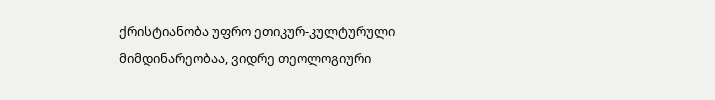ქრისტიანობა უფრო ეთიკურ-კულტურული მიმდინარეობაა, ვიდრე თეოლოგიური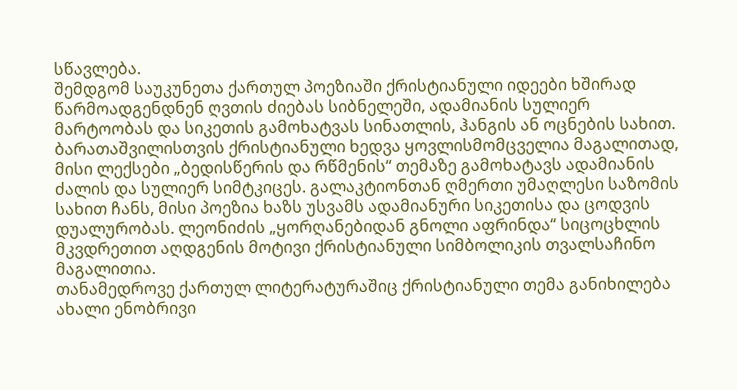სწავლება.
შემდგომ საუკუნეთა ქართულ პოეზიაში ქრისტიანული იდეები ხშირად წარმოადგენდნენ ღვთის ძიებას სიბნელეში, ადამიანის სულიერ მარტოობას და სიკეთის გამოხატვას სინათლის, ჰანგის ან ოცნების სახით. ბარათაშვილისთვის ქრისტიანული ხედვა ყოვლისმომცველია მაგალითად, მისი ლექსები „ბედისწერის და რწმენის“ თემაზე გამოხატავს ადამიანის ძალის და სულიერ სიმტკიცეს. გალაკტიონთან ღმერთი უმაღლესი საზომის სახით ჩანს, მისი პოეზია ხაზს უსვამს ადამიანური სიკეთისა და ცოდვის დუალურობას. ლეონიძის „ყორღანებიდან გნოლი აფრინდა“ სიცოცხლის მკვდრეთით აღდგენის მოტივი ქრისტიანული სიმბოლიკის თვალსაჩინო მაგალითია.
თანამედროვე ქართულ ლიტერატურაშიც ქრისტიანული თემა განიხილება ახალი ენობრივი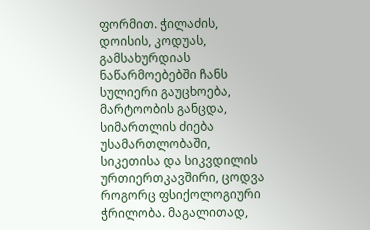ფორმით. ჭილაძის, დოისის, კოდუას, გამსახურდიას ნაწარმოებებში ჩანს სულიერი გაუცხოება, მარტოობის განცდა, სიმართლის ძიება უსამართლობაში, სიკეთისა და სიკვდილის ურთიერთკავშირი, ცოდვა როგორც ფსიქოლოგიური ჭრილობა. მაგალითად,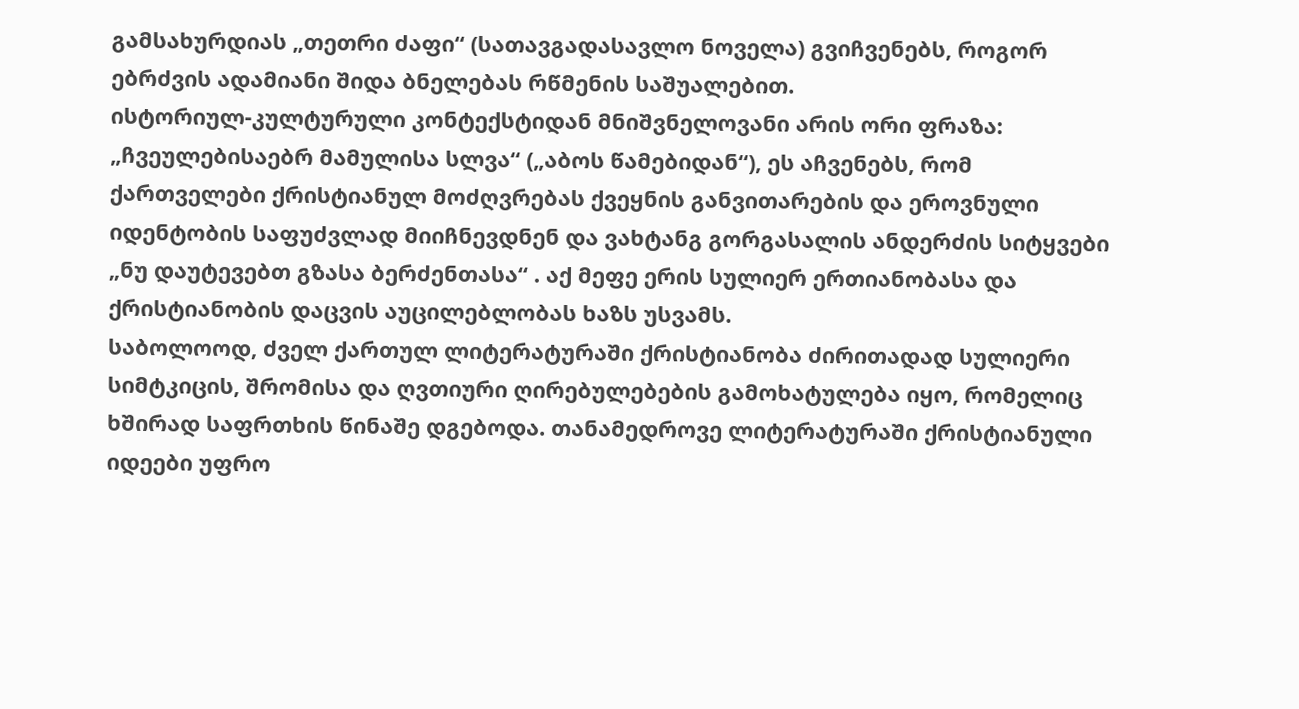გამსახურდიას „თეთრი ძაფი“ (სათავგადასავლო ნოველა) გვიჩვენებს, როგორ ებრძვის ადამიანი შიდა ბნელებას რწმენის საშუალებით.
ისტორიულ-კულტურული კონტექსტიდან მნიშვნელოვანი არის ორი ფრაზა: „ჩვეულებისაებრ მამულისა სლვა“ („აბოს წამებიდან“), ეს აჩვენებს, რომ ქართველები ქრისტიანულ მოძღვრებას ქვეყნის განვითარების და ეროვნული იდენტობის საფუძვლად მიიჩნევდნენ და ვახტანგ გორგასალის ანდერძის სიტყვები „ნუ დაუტევებთ გზასა ბერძენთასა“ . აქ მეფე ერის სულიერ ერთიანობასა და ქრისტიანობის დაცვის აუცილებლობას ხაზს უსვამს.
საბოლოოდ, ძველ ქართულ ლიტერატურაში ქრისტიანობა ძირითადად სულიერი სიმტკიცის, შრომისა და ღვთიური ღირებულებების გამოხატულება იყო, რომელიც ხშირად საფრთხის წინაშე დგებოდა. თანამედროვე ლიტერატურაში ქრისტიანული იდეები უფრო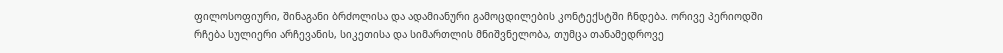ფილოსოფიური, შინაგანი ბრძოლისა და ადამიანური გამოცდილების კონტექსტში ჩნდება. ორივე პერიოდში რჩება სულიერი არჩევანის, სიკეთისა და სიმართლის მნიშვნელობა, თუმცა თანამედროვე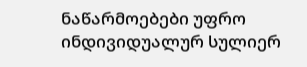ნაწარმოებები უფრო ინდივიდუალურ სულიერ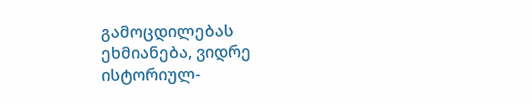გამოცდილებას ეხმიანება, ვიდრე ისტორიულ-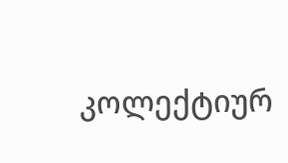კოლექტიურ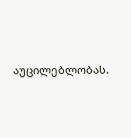აუცილებლობას.